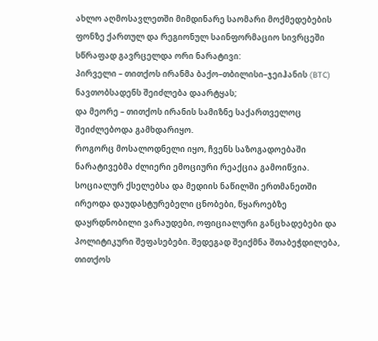ახლო აღმოსავლეთში მიმდინარე საომარი მოქმედებების ფონზე ქართულ და რეგიონულ საინფორმაციო სივრცეში სწრაფად გავრცელდა ორი ნარატივი:
პირველი – თითქოს ირანმა ბაქო–თბილისი–ჯეიჰანის (BTC) ნავთობსადენს შეიძლება დაარტყას;
და მეორე – თითქოს ირანის სამიზნე საქართველოც შეიძლებოდა გამხდარიყო.
როგორც მოსალოდნელი იყო, ჩვენს საზოგადოებაში ნარატივებმა ძლიერი ემოციური რეაქცია გამოიწვია. სოციალურ ქსელებსა და მედიის ნაწილში ერთმანეთში ირეოდა დაუდასტურებელი ცნობები, წყაროებზე დაყრდნობილი ვარაუდები, ოფიციალური განცხადებები და პოლიტიკური შეფასებები. შედეგად შეიქმნა შთაბეჭდილება, თითქოს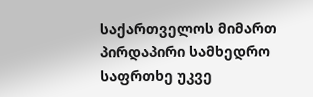საქართველოს მიმართ პირდაპირი სამხედრო საფრთხე უკვე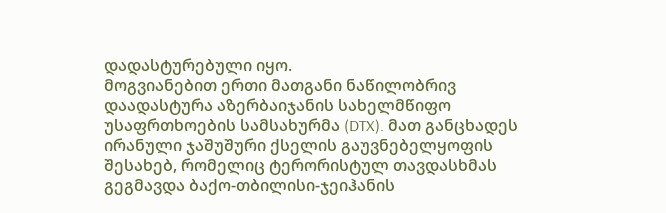დადასტურებული იყო.
მოგვიანებით ერთი მათგანი ნაწილობრივ დაადასტურა აზერბაიჯანის სახელმწიფო უსაფრთხოების სამსახურმა (DTX). მათ განცხადეს ირანული ჯაშუშური ქსელის გაუვნებელყოფის შესახებ, რომელიც ტერორისტულ თავდასხმას გეგმავდა ბაქო-თბილისი-ჯეიჰანის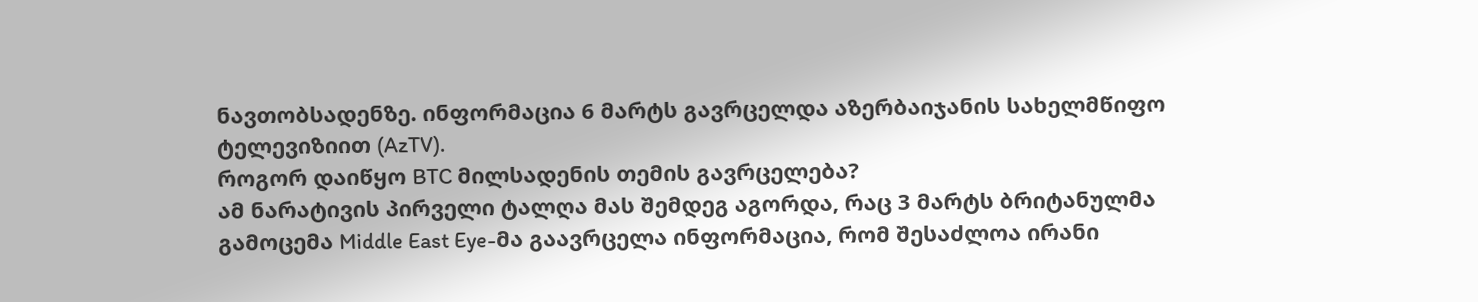ნავთობსადენზე. ინფორმაცია 6 მარტს გავრცელდა აზერბაიჯანის სახელმწიფო ტელევიზიით (AzTV).
როგორ დაიწყო BTC მილსადენის თემის გავრცელება?
ამ ნარატივის პირველი ტალღა მას შემდეგ აგორდა, რაც 3 მარტს ბრიტანულმა გამოცემა Middle East Eye-მა გაავრცელა ინფორმაცია, რომ შესაძლოა ირანი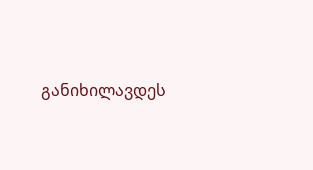განიხილავდეს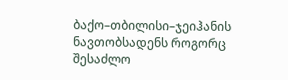ბაქო–თბილისი–ჯეიჰანის ნავთობსადენს როგორც შესაძლო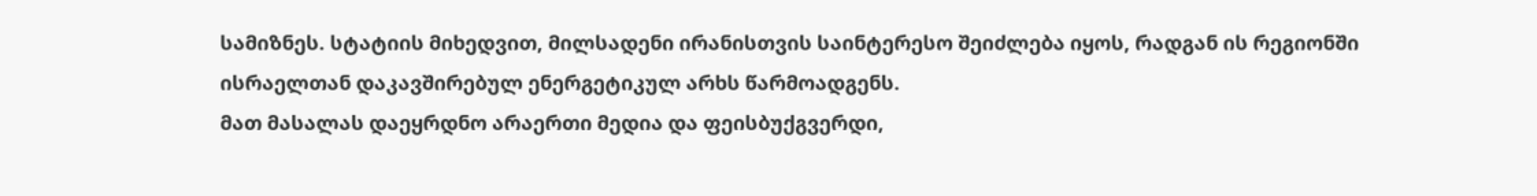სამიზნეს. სტატიის მიხედვით, მილსადენი ირანისთვის საინტერესო შეიძლება იყოს, რადგან ის რეგიონში ისრაელთან დაკავშირებულ ენერგეტიკულ არხს წარმოადგენს.
მათ მასალას დაეყრდნო არაერთი მედია და ფეისბუქგვერდი,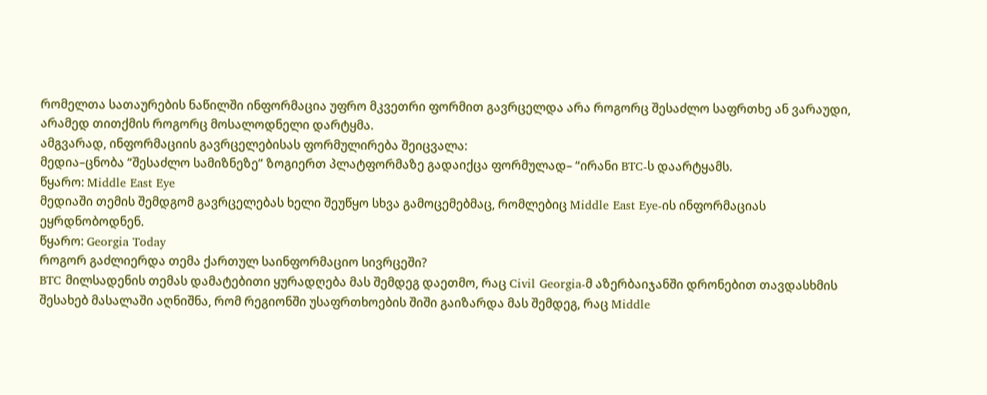რომელთა სათაურების ნაწილში ინფორმაცია უფრო მკვეთრი ფორმით გავრცელდა არა როგორც შესაძლო საფრთხე ან ვარაუდი, არამედ თითქმის როგორც მოსალოდნელი დარტყმა.
ამგვარად, ინფორმაციის გავრცელებისას ფორმულირება შეიცვალა:
მედია–ცნობა “შესაძლო სამიზნეზე” ზოგიერთ პლატფორმაზე გადაიქცა ფორმულად– “ირანი BTC-ს დაარტყამს.
წყარო: Middle East Eye
მედიაში თემის შემდგომ გავრცელებას ხელი შეუწყო სხვა გამოცემებმაც, რომლებიც Middle East Eye-ის ინფორმაციას ეყრდნობოდნენ.
წყარო: Georgia Today
როგორ გაძლიერდა თემა ქართულ საინფორმაციო სივრცეში?
BTC მილსადენის თემას დამატებითი ყურადღება მას შემდეგ დაეთმო, რაც Civil Georgia-მ აზერბაიჯანში დრონებით თავდასხმის შესახებ მასალაში აღნიშნა, რომ რეგიონში უსაფრთხოების შიში გაიზარდა მას შემდეგ, რაც Middle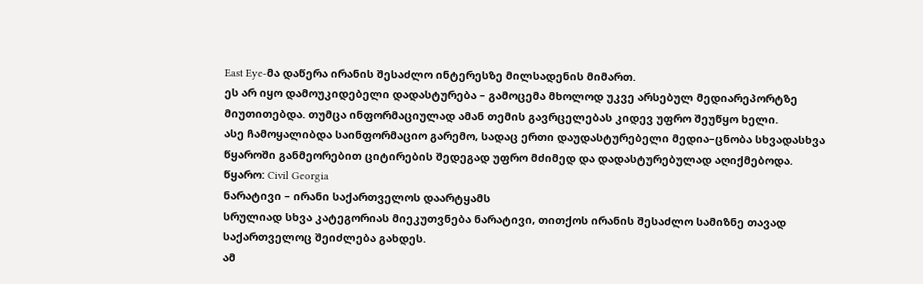East Eye-მა დაწერა ირანის შესაძლო ინტერესზე მილსადენის მიმართ.
ეს არ იყო დამოუკიდებელი დადასტურება – გამოცემა მხოლოდ უკვე არსებულ მედიარეპორტზე მიუთითებდა. თუმცა ინფორმაციულად ამან თემის გავრცელებას კიდევ უფრო შეუწყო ხელი.
ასე ჩამოყალიბდა საინფორმაციო გარემო, სადაც ერთი დაუდასტურებელი მედია–ცნობა სხვადასხვა წყაროში განმეორებით ციტირების შედეგად უფრო მძიმედ და დადასტურებულად აღიქმებოდა.
წყარო: Civil Georgia
ნარატივი – ირანი საქართველოს დაარტყამს
სრულიად სხვა კატეგორიას მიეკუთვნება ნარატივი, თითქოს ირანის შესაძლო სამიზნე თავად საქართველოც შეიძლება გახდეს.
ამ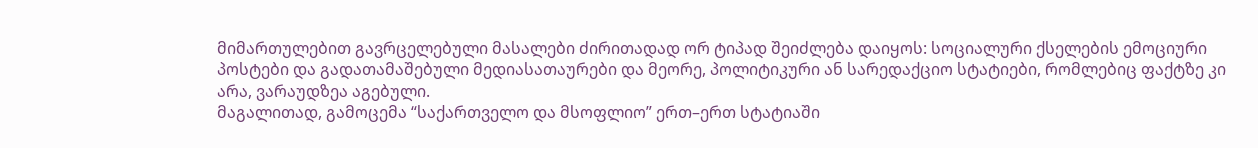მიმართულებით გავრცელებული მასალები ძირითადად ორ ტიპად შეიძლება დაიყოს: სოციალური ქსელების ემოციური პოსტები და გადათამაშებული მედიასათაურები და მეორე, პოლიტიკური ან სარედაქციო სტატიები, რომლებიც ფაქტზე კი არა, ვარაუდზეა აგებული.
მაგალითად, გამოცემა “საქართველო და მსოფლიო” ერთ–ერთ სტატიაში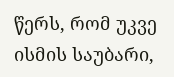წერს, რომ უკვე ისმის საუბარი,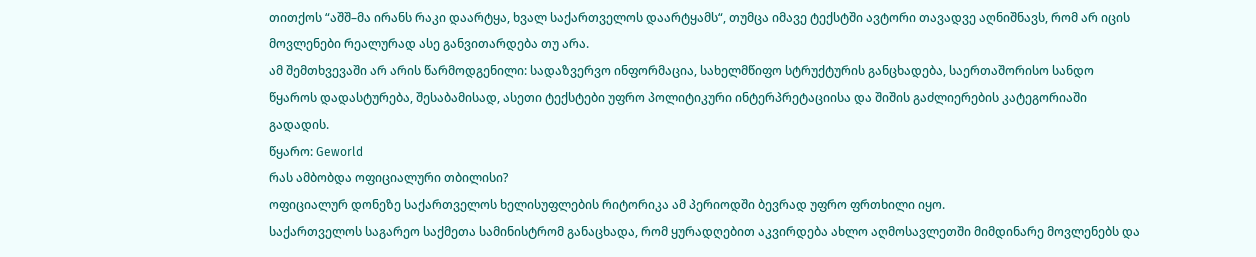თითქოს “აშშ–მა ირანს რაკი დაარტყა, ხვალ საქართველოს დაარტყამს“, თუმცა იმავე ტექსტში ავტორი თავადვე აღნიშნავს, რომ არ იცის მოვლენები რეალურად ასე განვითარდება თუ არა.
ამ შემთხვევაში არ არის წარმოდგენილი: სადაზვერვო ინფორმაცია, სახელმწიფო სტრუქტურის განცხადება, საერთაშორისო სანდო წყაროს დადასტურება, შესაბამისად, ასეთი ტექსტები უფრო პოლიტიკური ინტერპრეტაციისა და შიშის გაძლიერების კატეგორიაში გადადის.
წყარო: Geworld
რას ამბობდა ოფიციალური თბილისი?
ოფიციალურ დონეზე საქართველოს ხელისუფლების რიტორიკა ამ პერიოდში ბევრად უფრო ფრთხილი იყო.
საქართველოს საგარეო საქმეთა სამინისტრომ განაცხადა, რომ ყურადღებით აკვირდება ახლო აღმოსავლეთში მიმდინარე მოვლენებს და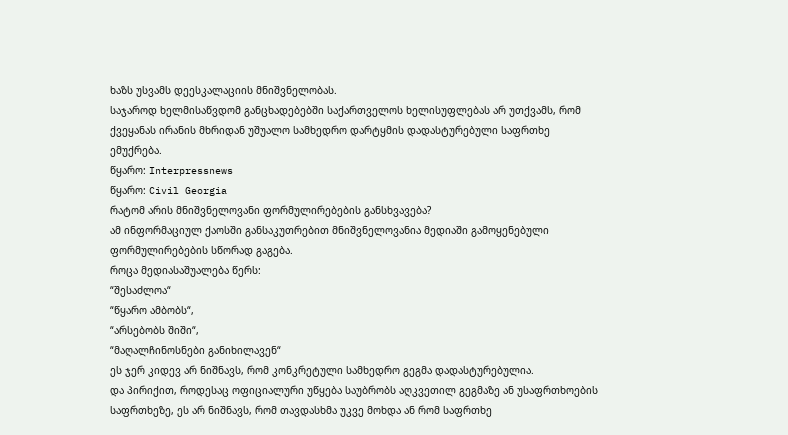ხაზს უსვამს დეესკალაციის მნიშვნელობას.
საჯაროდ ხელმისაწვდომ განცხადებებში საქართველოს ხელისუფლებას არ უთქვამს, რომ ქვეყანას ირანის მხრიდან უშუალო სამხედრო დარტყმის დადასტურებული საფრთხე ემუქრება.
წყარო: Interpressnews
წყარო: Civil Georgia
რატომ არის მნიშვნელოვანი ფორმულირებების განსხვავება?
ამ ინფორმაციულ ქაოსში განსაკუთრებით მნიშვნელოვანია მედიაში გამოყენებული ფორმულირებების სწორად გაგება.
როცა მედიასაშუალება წერს:
“შესაძლოა“
“წყარო ამბობს“,
“არსებობს შიში“,
“მაღალჩინოსნები განიხილავენ“
ეს ჯერ კიდევ არ ნიშნავს, რომ კონკრეტული სამხედრო გეგმა დადასტურებულია.
და პირიქით, როდესაც ოფიციალური უწყება საუბრობს აღკვეთილ გეგმაზე ან უსაფრთხოების საფრთხეზე, ეს არ ნიშნავს, რომ თავდასხმა უკვე მოხდა ან რომ საფრთხე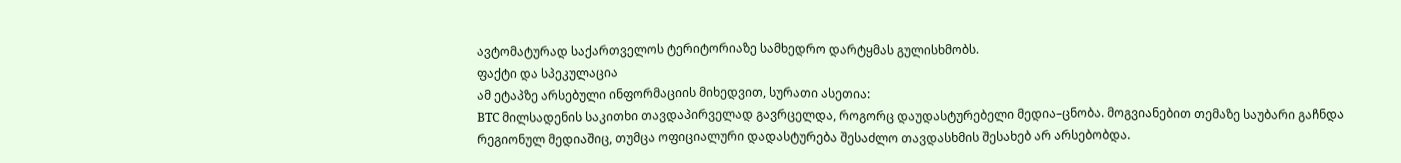ავტომატურად საქართველოს ტერიტორიაზე სამხედრო დარტყმას გულისხმობს.
ფაქტი და სპეკულაცია
ამ ეტაპზე არსებული ინფორმაციის მიხედვით, სურათი ასეთია:
BTC მილსადენის საკითხი თავდაპირველად გავრცელდა, როგორც დაუდასტურებელი მედია–ცნობა. მოგვიანებით თემაზე საუბარი გაჩნდა რეგიონულ მედიაშიც, თუმცა ოფიციალური დადასტურება შესაძლო თავდასხმის შესახებ არ არსებობდა.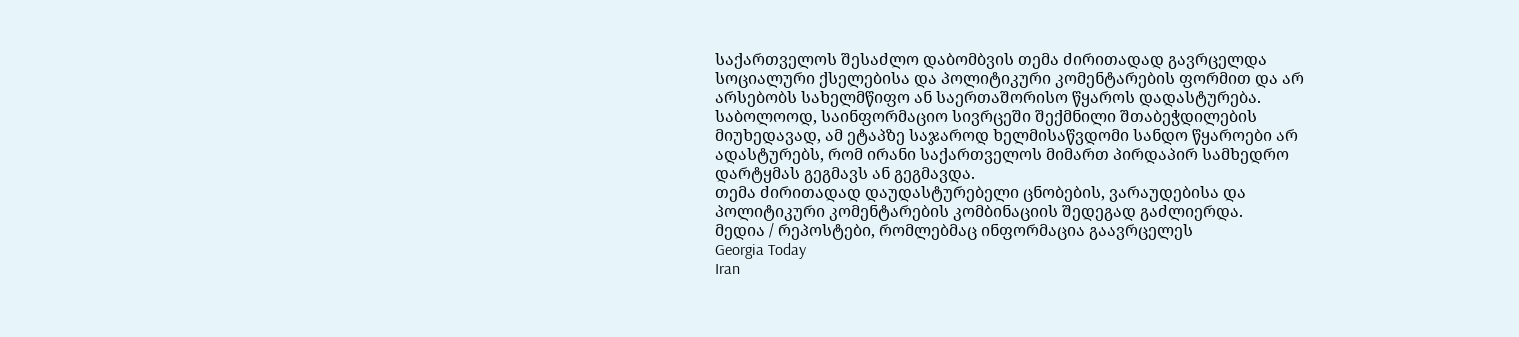საქართველოს შესაძლო დაბომბვის თემა ძირითადად გავრცელდა სოციალური ქსელებისა და პოლიტიკური კომენტარების ფორმით და არ არსებობს სახელმწიფო ან საერთაშორისო წყაროს დადასტურება.
საბოლოოდ, საინფორმაციო სივრცეში შექმნილი შთაბეჭდილების მიუხედავად, ამ ეტაპზე საჯაროდ ხელმისაწვდომი სანდო წყაროები არ ადასტურებს, რომ ირანი საქართველოს მიმართ პირდაპირ სამხედრო დარტყმას გეგმავს ან გეგმავდა.
თემა ძირითადად დაუდასტურებელი ცნობების, ვარაუდებისა და პოლიტიკური კომენტარების კომბინაციის შედეგად გაძლიერდა.
მედია / რეპოსტები, რომლებმაც ინფორმაცია გაავრცელეს
Georgia Today
Iran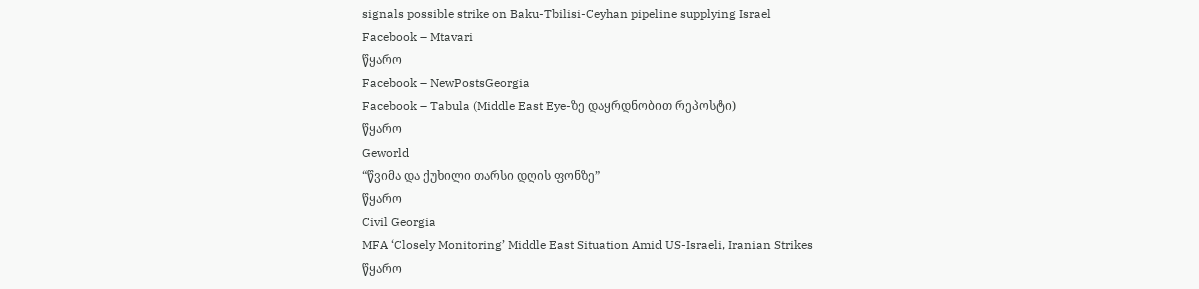signals possible strike on Baku-Tbilisi-Ceyhan pipeline supplying Israel
Facebook – Mtavari
წყარო
Facebook – NewPostsGeorgia
Facebook – Tabula (Middle East Eye-ზე დაყრდნობით რეპოსტი)
წყარო
Geworld
“წვიმა და ქუხილი თარსი დღის ფონზე”
წყარო
Civil Georgia
MFA ‘Closely Monitoring’ Middle East Situation Amid US-Israeli, Iranian Strikes
წყარო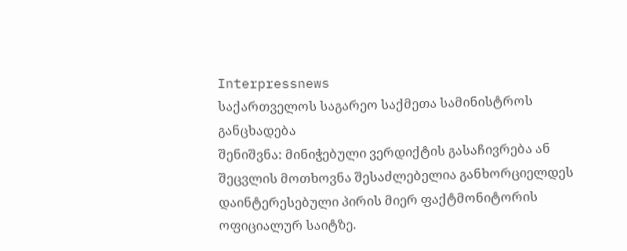Interpressnews
საქართველოს საგარეო საქმეთა სამინისტროს განცხადება
შენიშვნა: მინიჭებული ვერდიქტის გასაჩივრება ან შეცვლის მოთხოვნა შესაძლებელია განხორციელდეს დაინტერესებული პირის მიერ ფაქტმონიტორის ოფიციალურ საიტზე.